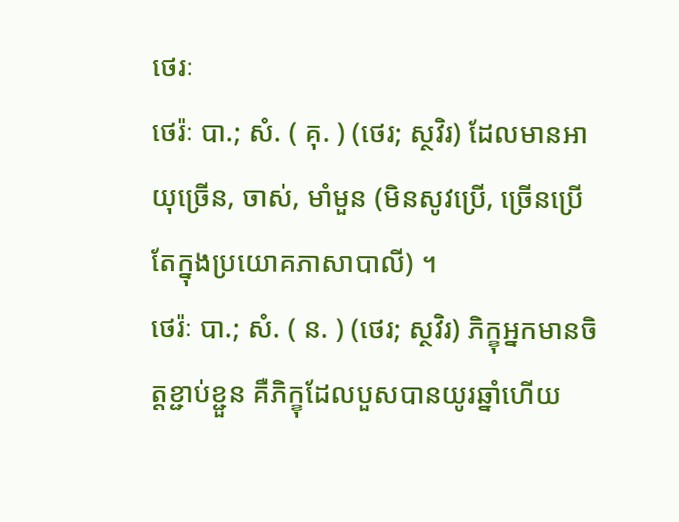ថេរៈ
ថេរ៉ៈ បា.; សំ. ( គុ. ) (ថេរ; ស្ថវិរ) ដែលមានអាយុច្រើន, ចាស់, មាំមួន (មិនសូវប្រើ, ច្រើនប្រើតែក្នុងប្រយោគភាសាបាលី) ។
ថេរ៉ៈ បា.; សំ. ( ន. ) (ថេរ; ស្ថវិរ) ភិក្ខុអ្នកមានចិត្តខ្ជាប់ខ្ជួន គឺភិក្ខុដែលបួសបានយូរឆ្នាំហើយ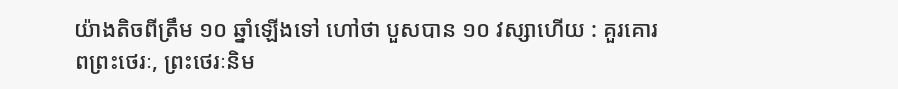យ៉ាងតិចពីត្រឹម ១០ ឆ្នាំឡើងទៅ ហៅថា បួសបាន ១០ វស្សាហើយ : គួរគោរពព្រះថេរៈ, ព្រះថេរៈនិម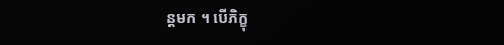ន្តមក ។ បើភិក្ខុ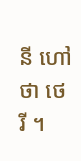នី ហៅថា ថេរី ។